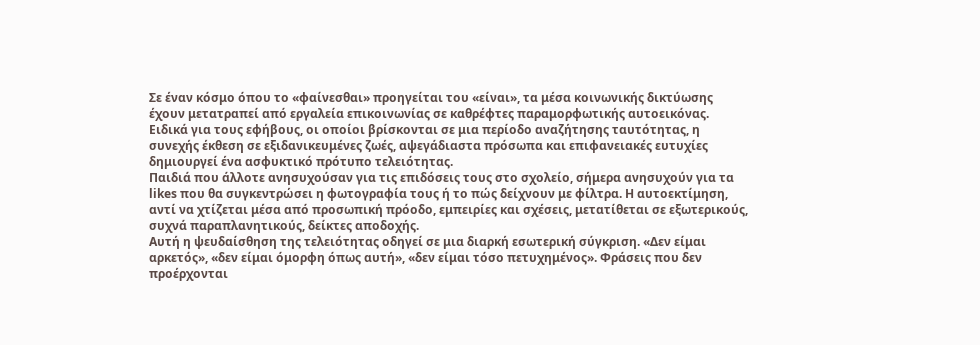Σε έναν κόσμο όπου το «φαίνεσθαι» προηγείται του «είναι», τα μέσα κοινωνικής δικτύωσης έχουν μετατραπεί από εργαλεία επικοινωνίας σε καθρέφτες παραμορφωτικής αυτοεικόνας. Ειδικά για τους εφήβους, οι οποίοι βρίσκονται σε μια περίοδο αναζήτησης ταυτότητας, η συνεχής έκθεση σε εξιδανικευμένες ζωές, αψεγάδιαστα πρόσωπα και επιφανειακές ευτυχίες δημιουργεί ένα ασφυκτικό πρότυπο τελειότητας.
Παιδιά που άλλοτε ανησυχούσαν για τις επιδόσεις τους στο σχολείο, σήμερα ανησυχούν για τα likes που θα συγκεντρώσει η φωτογραφία τους ή το πώς δείχνουν με φίλτρα. Η αυτοεκτίμηση, αντί να χτίζεται μέσα από προσωπική πρόοδο, εμπειρίες και σχέσεις, μετατίθεται σε εξωτερικούς, συχνά παραπλανητικούς, δείκτες αποδοχής.
Αυτή η ψευδαίσθηση της τελειότητας οδηγεί σε μια διαρκή εσωτερική σύγκριση. «Δεν είμαι αρκετός», «δεν είμαι όμορφη όπως αυτή», «δεν είμαι τόσο πετυχημένος». Φράσεις που δεν προέρχονται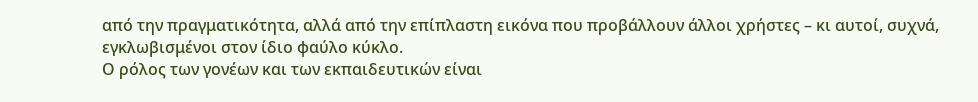από την πραγματικότητα, αλλά από την επίπλαστη εικόνα που προβάλλουν άλλοι χρήστες – κι αυτοί, συχνά, εγκλωβισμένοι στον ίδιο φαύλο κύκλο.
Ο ρόλος των γονέων και των εκπαιδευτικών είναι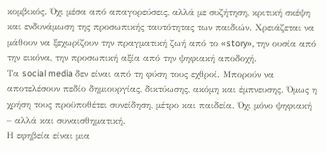κομβικός. Όχι μέσα από απαγορεύσεις, αλλά με συζήτηση, κριτική σκέψη και ενδυνάμωση της προσωπικής ταυτότητας των παιδιών. Χρειάζεται να μάθουν να ξεχωρίζουν την πραγματική ζωή από το «story», την ουσία από την εικόνα, την προσωπική αξία από την ψηφιακή αποδοχή.
Τα social media δεν είναι από τη φύση τους εχθροί. Μπορούν να αποτελέσουν πεδίο δημιουργίας, δικτύωσης, ακόμη και έμπνευσης. Όμως η χρήση τους προϋποθέτει συνείδηση, μέτρο και παιδεία. Όχι μόνο ψηφιακή – αλλά και συναισθηματική.
Η εφηβεία είναι μια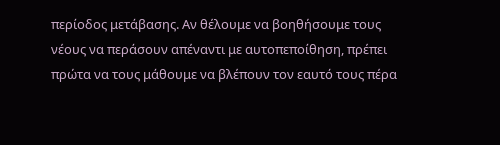περίοδος μετάβασης. Αν θέλουμε να βοηθήσουμε τους νέους να περάσουν απέναντι με αυτοπεποίθηση, πρέπει πρώτα να τους μάθουμε να βλέπουν τον εαυτό τους πέρα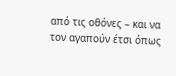από τις οθόνες – και να τον αγαπούν έτσι όπως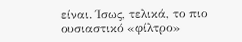είναι. Ίσως, τελικά, το πιο ουσιαστικό «φίλτρο»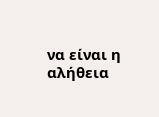να είναι η αλήθεια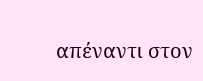απέναντι στον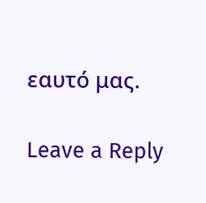εαυτό μας.

Leave a Reply